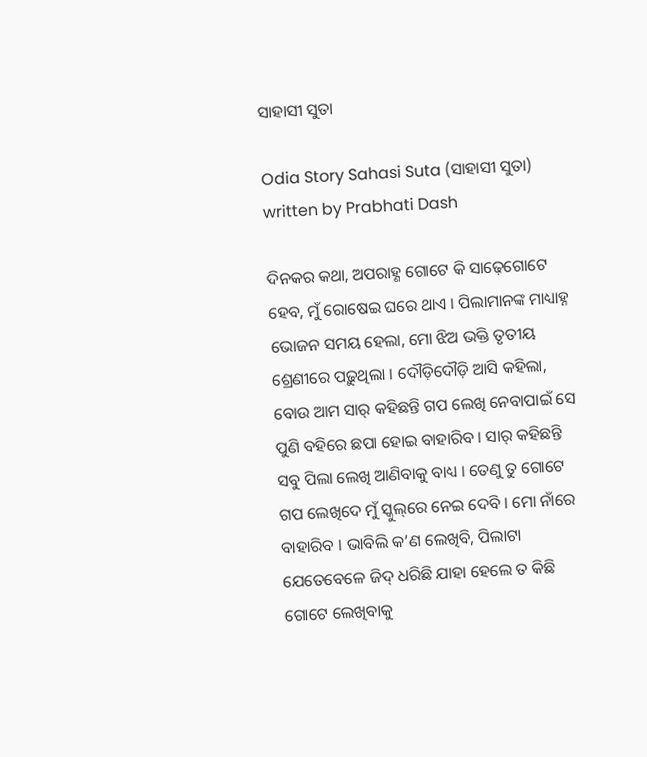ସାହାସୀ ସୁତା

Odia Story Sahasi Suta (ସାହାସୀ ସୁତା) written by Prabhati Dash

ଦିନକର କଥା, ଅପରାହ୍ଣ ଗୋଟେ କି ସାଢ଼େଗୋଟେ ହେବ, ମୁଁ ରୋଷେଇ ଘରେ ଥାଏ । ପିଲାମାନଙ୍କ ମାଧ୍ୟାହ୍ନ ଭୋଜନ ସମୟ ହେଲା, ମୋ ଝିଅ ଭକ୍ତି ତୃତୀୟ ଶ୍ରେଣୀରେ ପଢ଼ୁଥିଲା । ଦୌଡ଼ିଦୌଡ଼ି ଆସି କହିଲା, ବୋଉ ଆମ ସାର୍ କହିଛନ୍ତି ଗପ ଲେଖି ନେବାପାଇଁ ସେ ପୁଣି ବହିରେ ଛପା ହୋଇ ବାହାରିବ । ସାର୍ କହିଛନ୍ତି ସବୁ ପିଲା ଲେଖି ଆଣିବାକୁ ବାଧ୍ୟ । ତେଣୁ ତୁ ଗୋଟେ ଗପ ଲେଖିଦେ ମୁଁ ସ୍କୁଲ୍‌ରେ ନେଇ ଦେବି । ମୋ ନାଁରେ ବାହାରିବ । ଭାବିଲି କ’ଣ ଲେଖିବି, ପିଲାଟା ଯେତେବେଳେ ଜିଦ୍ ଧରିଛି ଯାହା ହେଲେ ତ କିଛି ଗୋଟେ ଲେଖିବାକୁ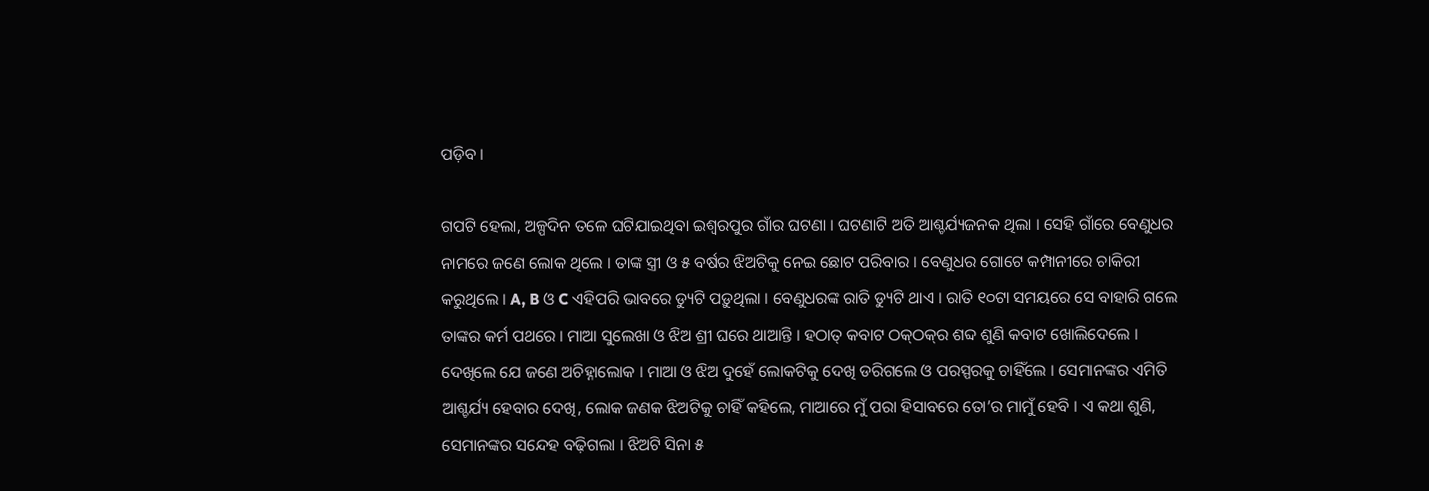ପଡ଼ିବ ।

ଗପଟି ହେଲା, ଅଳ୍ପଦିନ ତଳେ ଘଟିଯାଇଥିବା ଇଶ୍ୱରପୁର ଗାଁର ଘଟଣା । ଘଟଣାଟି ଅତି ଆଶ୍ଚର୍ଯ୍ୟଜନକ ଥିଲା । ସେହି ଗାଁରେ ବେଣୁଧର ନାମରେ ଜଣେ ଲୋକ ଥିଲେ । ତାଙ୍କ ସ୍ତ୍ରୀ ଓ ୫ ବର୍ଷର ଝିଅଟିକୁ ନେଇ ଛୋଟ ପରିବାର । ବେଣୁଧର ଗୋଟେ କମ୍ପାନୀରେ ଚାକିରୀ କରୁଥିଲେ । A, B ଓ C ଏହିପରି ଭାବରେ ଡ୍ୟୁଟି ପଡ଼ୁଥିଲା । ବେଣୁଧରଙ୍କ ରାତି ଡ୍ୟୁଟି ଥାଏ । ରାତି ୧୦ଟା ସମୟରେ ସେ ବାହାରି ଗଲେ ତାଙ୍କର କର୍ମ ପଥରେ । ମାଆ ସୁଲେଖା ଓ ଝିଅ ଶ୍ରୀ ଘରେ ଥାଆନ୍ତି । ହଠାତ୍ କବାଟ ଠକ୍‌ଠକ୍‌ର ଶବ୍ଦ ଶୁଣି କବାଟ ଖୋଲିଦେଲେ । ଦେଖିଲେ ଯେ ଜଣେ ଅଚିହ୍ନାଲୋକ । ମାଆ ଓ ଝିଅ ଦୁହେଁ ଲୋକଟିକୁ ଦେଖି ଡରିଗଲେ ଓ ପରସ୍ପରକୁ ଚାହିଁଲେ । ସେମାନଙ୍କର ଏମିତି ଆଶ୍ଚର୍ଯ୍ୟ ହେବାର ଦେଖି, ଲୋକ ଜଣକ ଝିଅଟିକୁ ଚାହିଁ କହିଲେ, ମାଆରେ ମୁଁ ପରା ହିସାବରେ ତୋ’ର ମାମୁଁ ହେବି । ଏ କଥା ଶୁଣି, ସେମାନଙ୍କର ସନ୍ଦେହ ବଢ଼ିଗଲା । ଝିଅଟି ସିନା ୫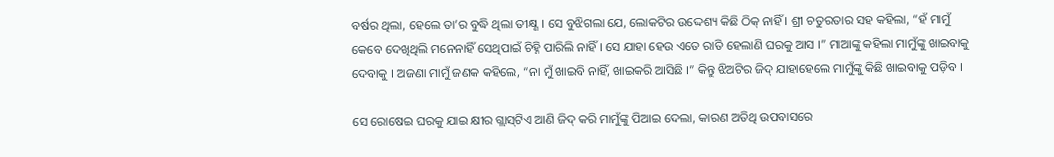ବର୍ଷର ଥିଲା, ହେଲେ ତା’ର ବୁଦ୍ଧି ଥିଲା ତୀକ୍ଷ୍ଣ । ସେ ବୁଝିଗଲା ଯେ, ଲୋକଟିର ଉଦ୍ଦେଶ୍ୟ କିଛି ଠିକ୍ ନାହିଁ । ଶ୍ରୀ ଚତୁରତାର ସହ କହିଲା, “ହଁ ମାମୁଁ କେବେ ଦେଖିଥିଲି ମନେନାହିଁ ସେଥିପାଇଁ ଚିହ୍ନି ପାରିଲି ନାହିଁ । ସେ ଯାହା ହେଉ ଏତେ ରାତି ହେଲାଣି ଘରକୁ ଆସ ।” ମାଆଙ୍କୁ କହିଲା ମାମୁଁଙ୍କୁ ଖାଇବାକୁ ଦେବାକୁ । ଅଜଣା ମାମୁଁ ଜଣକ କହିଲେ, “ନା ମୁଁ ଖାଇବି ନାହିଁ, ଖାଇକରି ଆସିଛି ।” କିନ୍ତୁ ଝିଅଟିର ଜିଦ୍ ଯାହାହେଲେ ମାମୁଁଙ୍କୁ କିଛି ଖାଇବାକୁ ପଡ଼ିବ ।

ସେ ରୋଷେଇ ଘରକୁ ଯାଇ କ୍ଷୀର ଗ୍ଲାସ୍‌ଟିଏ ଆଣି ଜିଦ୍ କରି ମାମୁଁଙ୍କୁ ପିଆଇ ଦେଲା, କାରଣ ଅତିଥି ଉପବାସରେ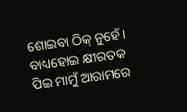ଶୋଇବା ଠିକ୍ ନୁହେଁ । ବାଧ୍ୟହୋଇ କ୍ଷୀରତକ ପିଇ ମାମୁଁ ଆରାମରେ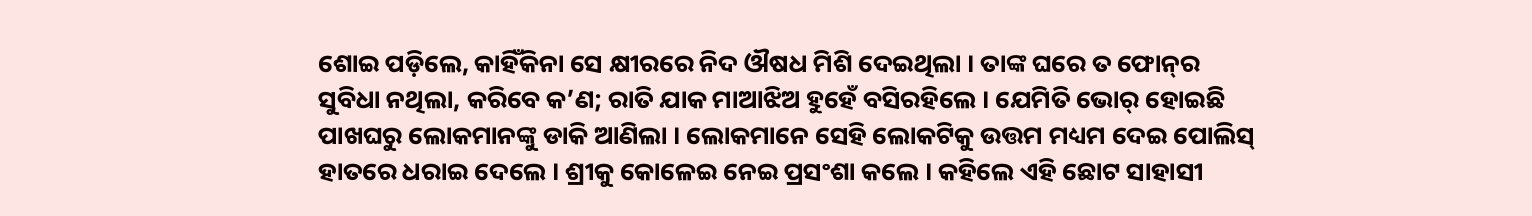ଶୋଇ ପଡ଼ିଲେ, କାହିଁକିନା ସେ କ୍ଷୀରରେ ନିଦ ଔଷଧ ମିଶି ଦେଇଥିଲା । ତାଙ୍କ ଘରେ ତ ଫୋନ୍‌ର ସୁବିଧା ନଥିଲା, କରିବେ କ’ଣ; ରାତି ଯାକ ମାଆଝିଅ ହୁହେଁ ବସିରହିଲେ । ଯେମିତି ଭୋର୍ ହୋଇଛି ପାଖଘରୁ ଲୋକମାନଙ୍କୁ ଡାକି ଆଣିଲା । ଲୋକମାନେ ସେହି ଲୋକଟିକୁ ଉତ୍ତମ ମଧ୍ୟମ ଦେଇ ପୋଲିସ୍ ହାତରେ ଧରାଇ ଦେଲେ । ଶ୍ରୀକୁ କୋଳେଇ ନେଇ ପ୍ରସଂଶା କଲେ । କହିଲେ ଏହି ଛୋଟ ସାହାସୀ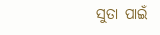ସୁତା ପାଇଁ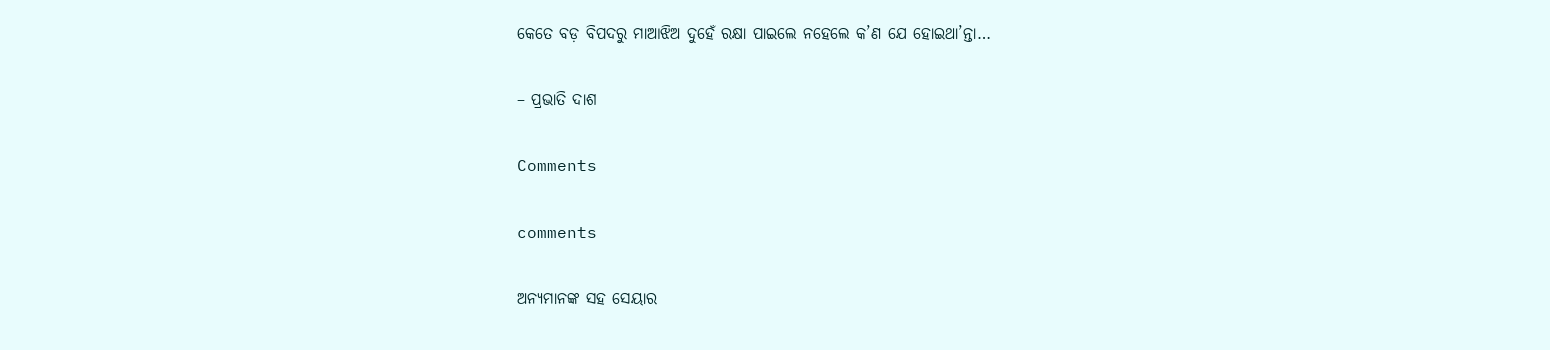କେତେ ବଡ଼ ବିପଦରୁ ମାଆଝିଅ ଦୁହେଁ ରକ୍ଷା ପାଇଲେ ନହେଲେ କ’ଣ ଯେ ହୋଇଥା’ନ୍ତା…

– ପ୍ରଭାତି ଦାଶ

Comments

comments

ଅନ୍ୟମାନଙ୍କ ସହ ସେୟାର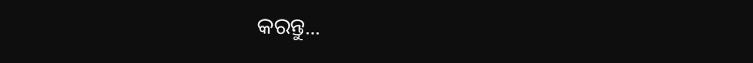କରନ୍ତୁ...